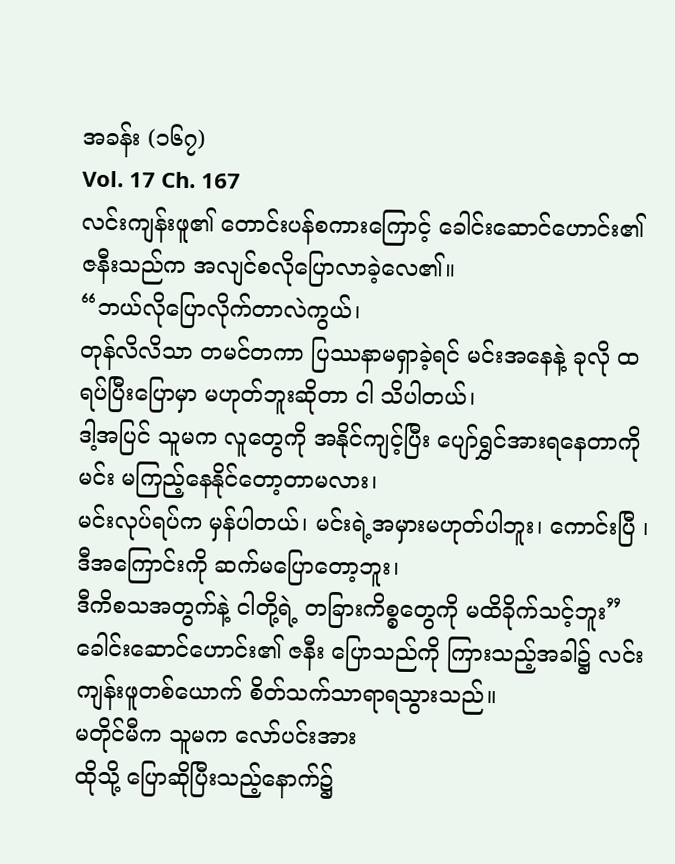အခန်း (၁၆၇)
Vol. 17 Ch. 167
လင်းကျန်းဖူ၏ တောင်းပန်စကားကြောင့် ခေါင်းဆောင်ဟောင်း၏ဇနီးသည်က အလျင်စလိုပြောလာခဲ့လေ၏။
“ဘယ်လိုပြောလိုက်တာလဲကွယ်၊
တုန်လိလိသာ တမင်တကာ ပြဿနာမရှာခဲ့ရင် မင်းအနေနဲ့ ခုလို ထရပ်ပြီးပြောမှာ မဟုတ်ဘူးဆိုတာ ငါ သိပါတယ်၊
ဒါ့အပြင် သူမက လူတွေကို အနိုင်ကျင့်ပြီး ပျော်ရွှင်အားရနေတာကို မင်း မကြည့်နေနိုင်တော့တာမလား၊
မင်းလုပ်ရပ်က မှန်ပါတယ်၊ မင်းရဲ့အမှားမဟုတ်ပါဘူး၊ ကောင်းပြီ ၊ ဒီအကြောင်းကို ဆက်မပြောတော့ဘူး၊
ဒီကိစသအတွက်နဲ့ ငါတို့ရဲ့ တခြားကိစ္စတွေကို မထိခိုက်သင့်ဘူး”
ခေါင်းဆောင်ဟောင်း၏ ဇနီး ပြောသည်ကို ကြားသည့်အခါ၌ လင်းကျန်းဖူတစ်ယောက် စိတ်သက်သာရာရသွားသည်။
မတိုင်မီက သူမက လော်ပင်းအား
ထိုသို့ ပြောဆိုပြီးသည့်နောက်၌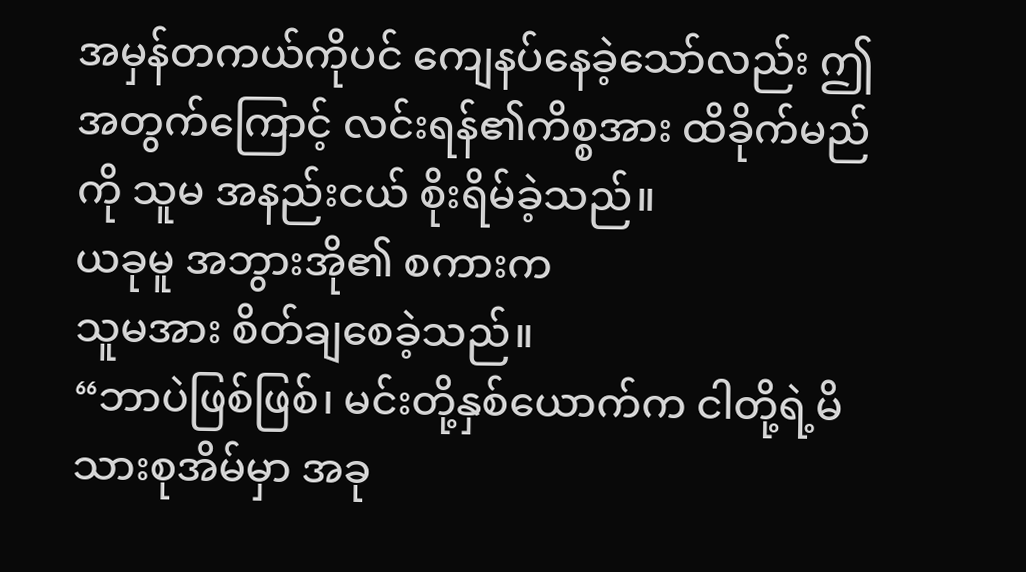အမှန်တကယ်ကိုပင် ကျေနပ်နေခဲ့သော်လည်း ဤအတွက်ကြောင့် လင်းရန်၏ကိစ္စအား ထိခိုက်မည်ကို သူမ အနည်းငယ် စိုးရိမ်ခဲ့သည်။
ယခုမူ အဘွားအို၏ စကားက
သူမအား စိတ်ချစေခဲ့သည်။
“ဘာပဲဖြစ်ဖြစ်၊ မင်းတို့နှစ်ယောက်က ငါတို့ရဲ့မိသားစုအိမ်မှာ အခု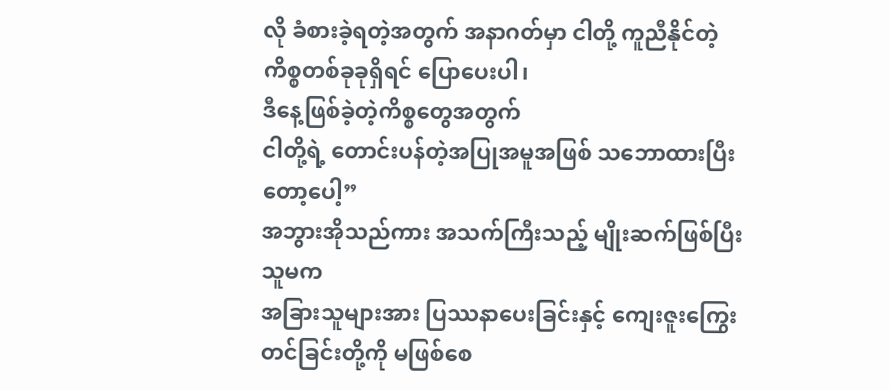လို ခံစားခဲ့ရတဲ့အတွက် အနာဂတ်မှာ ငါတို့ ကူညီနိုင်တဲ့ကိစ္စတစ်ခုခုရှိရင် ပြောပေးပါ၊
ဒီနေ့ဖြစ်ခဲ့တဲ့ကိစ္စတွေအတွက်
ငါတို့ရဲ့ တောင်းပန်တဲ့အပြုအမူအဖြစ် သဘောထားပြီးတော့ပေါ့”
အဘွားအိုသည်ကား အသက်ကြီးသည့် မျိုးဆက်ဖြစ်ပြီး သူမက
အခြားသူများအား ပြဿနာပေးခြင်းနှင့် ကျေးဇူးကြွေးတင်ခြင်းတို့ကို မဖြစ်စေ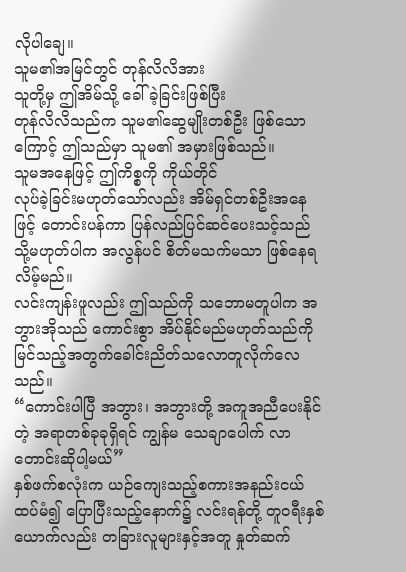လိုပါချေ။
သူမ၏အမြင်တွင် တုန်လိလိအား
သူတို့မှ ဤအိမ်သို့ ခေါ်ခဲ့ခြင်းဖြစ်ပြီး
တုန်လိလိသည်က သူမ၏ဆွေမျိုးတစ်ဦး ဖြစ်သောကြောင့် ဤသည်မှာ သူမ၏ အမှားဖြစ်သည်။
သူမအနေဖြင့် ဤကိစ္စကို ကိုယ်တိုင်
လုပ်ခဲ့ခြင်းမဟုတ်သော်လည်း အိမ်ရှင်တစ်ဦးအနေဖြင့် တောင်းပန်ကာ ပြန်လည်ပြင်ဆင်ပေးသင့်သည်
သို့မဟုတ်ပါက အလွန်ပင် စိတ်မသက်မသာ ဖြစ်နေရလိမ့်မည်။
လင်းကျန်းဖူလည်း ဤသည်ကို သဘောမတူပါက အဘွားအိုသည် ကောင်းစွာ အိပ်နိုင်မည်မဟုတ်သည်ကို မြင်သည့်အတွက်ခေါင်းညိတ်သလောတူလိုက်လေသည်။
“ကောင်းပါပြီ အဘွား၊ အဘွားတို့ အကူအညီပေးနိုင်တဲ့ အရာတစ်ခုခုရှိရင် ကျွန်မ သေချာပေါက် လာတောင်းဆိုပါ့မယ်”
နှစ်ဖက်စလုံးက ယဉ်ကျေးသည့်စကားအနည်းငယ် ထပ်မံ၍ ပြောပြီးသည့်နောက်၌ လင်းရန်တို့ တူဝရီးနှစ်ယောက်လည်း တခြားလူများနှင့်အတူ နှုတ်ဆက်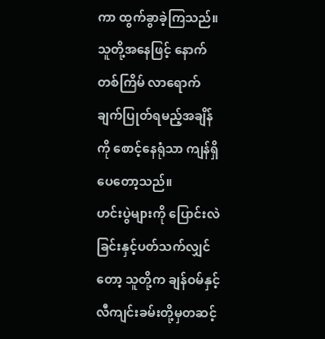ကာ ထွက်ခွာခဲ့ကြသည်။
သူတို့အနေဖြင့် နောက်တစ်ကြိမ် လာရောက် ချက်ပြုတ်ရမည့်အချိန်ကို စောင့်နေရုံသာ ကျန်ရှိပေတော့သည်။
ဟင်းပွဲများကို ပြောင်းလဲခြင်းနှင့်ပတ်သက်လျှင်တော့ သူတို့က ချန်ဝမ်နှင့် လီကျင်းခမ်းတို့မှတဆင့်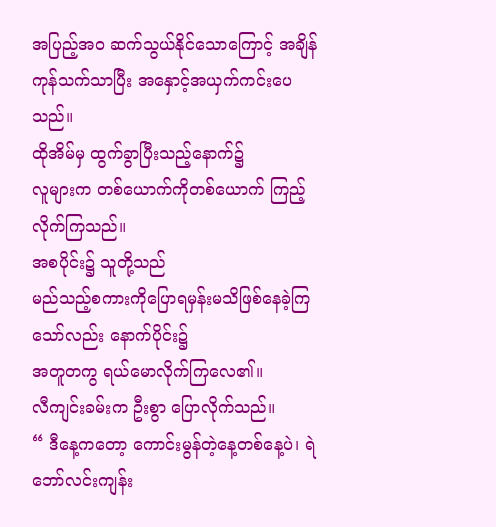အပြည့်အဝ ဆက်သွယ်နိုင်သောကြောင့် အချိန်ကုန်သက်သာပြီး အနှောင့်အယှက်ကင်းပေသည်။
ထိုအိမ်မှ ထွက်ခွာပြီးသည့်နောက်၌
လူများက တစ်ယောက်ကိုတစ်ယောက် ကြည့်လိုက်ကြသည်။
အစပိုင်း၌ သူတို့သည်
မည်သည့်စကားကိုပြောရမှန်းမသိဖြစ်နေခဲ့ကြသော်လည်း နောက်ပိုင်း၌
အတူတကွ ရယ်မောလိုက်ကြလေ၏။
လီကျင်းခမ်းက ဦးစွာ ပြောလိုက်သည်။
“ ဒီနေ့ကတော့ ကောင်းမွန်တဲ့နေ့တစ်နေ့ပဲ၊ ရဲဘော်လင်းကျန်း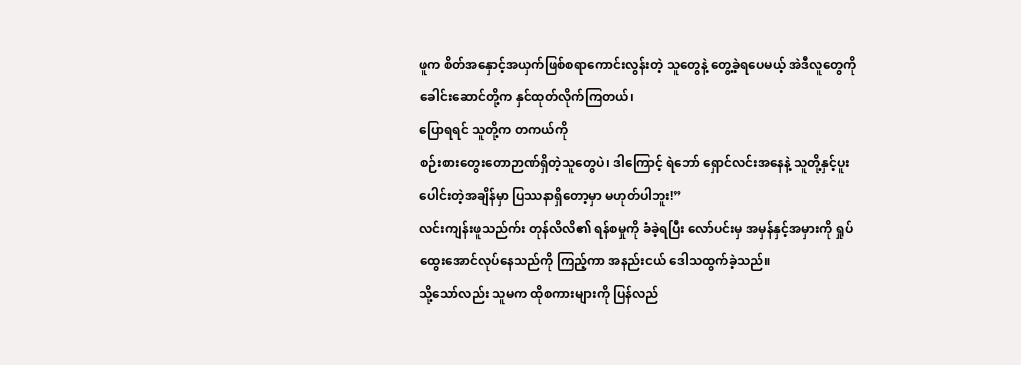ဖူက စိတ်အနှောင့်အယှက်ဖြစ်စရာကောင်းလွန်းတဲ့ သူတွေနဲ့ တွေ့ခဲ့ရပေမယ့် အဲဒီလူတွေကို ခေါင်းဆောင်တို့က နှင်ထုတ်လိုက်ကြတယ်၊
ပြောရရင် သူတို့က တကယ်ကို
စဉ်းစားတွေးတောဉာဏ်ရှိတဲ့သူတွေပဲ၊ ဒါကြောင့် ရဲဘော် ရှောင်လင်းအနေနဲ့ သူတို့နှင့်ပူးပေါင်းတဲ့အချိန်မှာ ပြဿနာရှိတော့မှာ မဟုတ်ပါဘူး!”
လင်းကျန်းဖူသည်က်း တုန်လိလိ၏ ရန်စမှုကို ခံခဲ့ရပြီး လော်ပင်းမှ အမှန်နှင့်အမှားကို ရှုပ်ထွေးအောင်လုပ်နေသည်ကို ကြည့်ကာ အနည်းငယ် ဒေါသထွက်ခဲ့သည်။
သို့သော်လည်း သူမက ထိုစကားများကို ပြန်လည်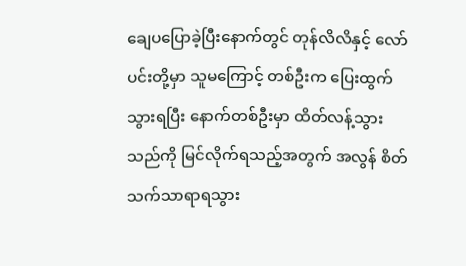ချေပပြောခဲ့ပြီးနောက်တွင် တုန်လိလိနှင့် လော်ပင်းတို့မှာ သူမကြောင့် တစ်ဦးက ပြေးထွက်သွားရပြီး နောက်တစ်ဦးမှာ ထိတ်လန့်သွားသည်ကို မြင်လိုက်ရသည့်အတွက် အလွန် စိတ်သက်သာရာရသွား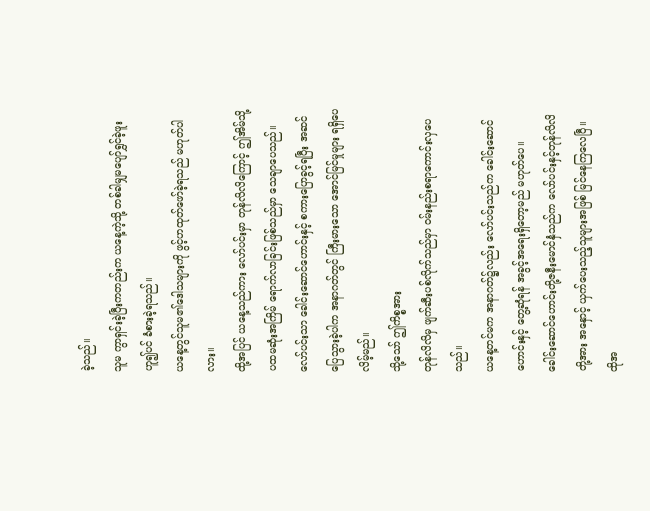ခဲ့သည်။
သူမ ကွာရှင်းခဲ့ပြီးကတည်းက ယနေ့ကဲ့သို့ တစ်ခါမျှမပျော်ရွှင်ခဲ့ဖူး ဟူ၍ပင် ခံစားခဲ့ရသည်။
ယနေ့တွင်သူမ၏ဒေါသများကို ဖွင့်ဟထုတ်ဖော်ခဲ့ရသည် မဟုတ်ပါလား။
ထို့အပြင် ယနေ့သည်ကား လော်ပင်းမှာ တုန်လိလိကြောင့် ဤအိမ်သို့
ပထမဆုံးအကြိမ် ရောက်လာခြင်းဖြစ်သည်မှာ သေချာပေသည်။
လော်ပင်းသာ ခေါင်းဆောင်ဟောင်းနှင့် စကားပြောခွင့်ရပြီး အဆင်ပြေသွားခဲ့ပါက အနာဂတ်တွင် ကြီးမားသော အောင်မြင်မှုများ ရရှိပေလိမ့်မည်။
သို့သော် ဤကိစ္စအား
တုန်လိလိမှ ဖျက်ဆီးပစ်လိုက်သည်မှာ ဝမ်းနည်းစရာကောင်းလှပေသည်။
ယနေ့တင်မက အနာဂတ်၌လည်း လော်ပင်းသည်က ခေါင်းဆောင်ဟောင်းနှင့် တွေ့ဆုံရန် အခွင့်အရေးရှိတော့မည် မဟုတ်ပေ။
ခေါင်းဆောင်ဟောင်းတို့ဇနီးမောင်နှံသည်က လော်ပင်းနှင့်တုန်လိလိတို့အား အနှောင့် ယှက်ပေးသည့်သူများအဖြစ် မြင်နေကြလေပြီ။
ထိုအ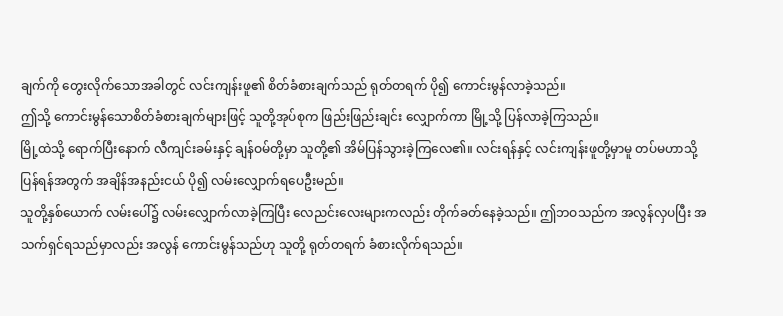ချက်ကို တွေးလိုက်သောအခါတွင် လင်းကျန်းဖူ၏ စိတ်ခံစားချက်သည် ရုတ်တရက် ပို၍ ကောင်းမွန်လာခဲ့သည်။
ဤသို့ ကောင်းမွန်သောစိတ်ခံစားချက်များဖြင့် သူတို့အုပ်စုက ဖြည်းဖြည်းချင်း လျှောက်ကာ မြို့သို့ ပြန်လာခဲ့ကြသည်။
မြို့ထဲသို့ ရောက်ပြီးနောက် လီကျင်းခမ်းနှင့် ချန်ဝမ်တို့မှာ သူတို့၏ အိမ်ပြန်သွားခဲ့ကြလေ၏။ လင်းရန်နှင့် လင်းကျန်းဖူတို့မှာမူ တပ်မဟာသို့ ပြန်ရန်အတွက် အချိန်အနည်းငယ် ပို၍ လမ်းလျှောက်ရပေဦးမည်။
သူတို့နှစ်ယောက် လမ်းပေါ်၌ လမ်းလျှောက်လာခဲ့ကြပြီး လေညင်းလေးများကလည်း တိုက်ခတ်နေခဲ့သည်။ ဤဘဝသည်က အလွန်လှပပြီး အသက်ရှင်ရသည်မှာလည်း အလွန် ကောင်းမွန်သည်ဟု သူတို့ ရုတ်တရက် ခံစားလိုက်ရသည်။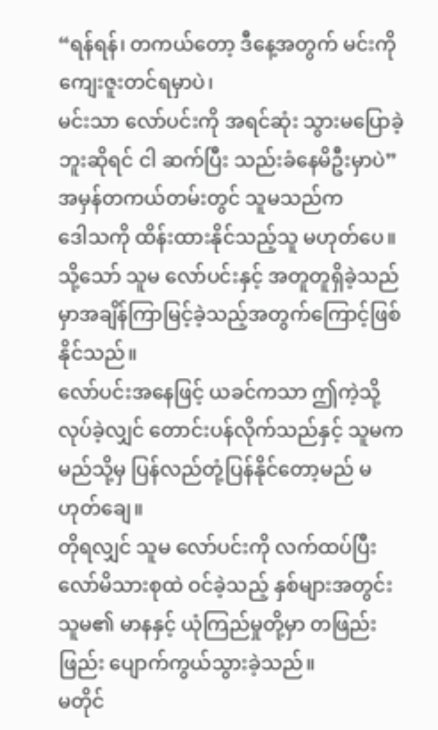“ရန်ရန်၊ တကယ်တော့ ဒီနေ့အတွက် မင်းကို ကျေးဇူးတင်ရမှာပဲ၊
မင်းသာ လော်ပင်းကို အရင်ဆုံး သွားမပြောခဲ့ဘူးဆိုရင် ငါ ဆက်ပြီး သည်းခံနေမိဦးမှာပဲ”
အမှန်တကယ်တမ်းတွင် သူမသည်က
ဒေါသကို ထိန်းထားနိုင်သည့်သူ မဟုတ်ပေ။
သို့သော် သူမ လော်ပင်းနှင့် အတူတူရှိခဲ့သည်မှာအချိန်ကြာမြင့်ခဲ့သည့်အတွက်ကြောင့်ဖြစ်နိုင်သည်။
လော်ပင်းအနေဖြင့် ယခင်ကသာ ဤကဲ့သို့လုပ်ခဲ့လျှင် တောင်းပန်လိုက်သည်နှင့် သူမက မည်သို့မှ ပြန်လည်တုံ့ပြန်နိုင်တော့မည် မဟုတ်ချေ။
တိုရလျှင် သူမ လော်ပင်းကို လက်ထပ်ပြီး လော်မိသားစုထဲ ဝင်ခဲ့သည့် နှစ်များအတွင်း သူမ၏ မာနနှင့် ယုံကြည်မှုတို့မှာ တဖြည်းဖြည်း ပျောက်ကွယ်သွားခဲ့သည်။
မတိုင်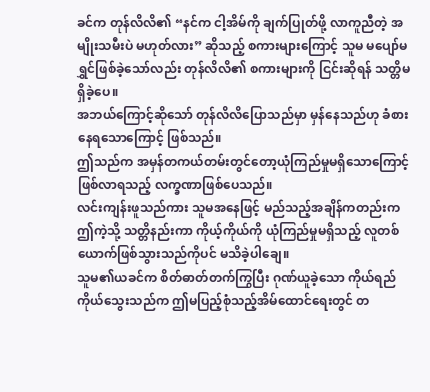ခင်က တုန်လိလိ၏ “နင်က ငါ့အိမ်ကို ချက်ပြုတ်ဖို့ လာကူညီတဲ့ အမျိုးသမီးပဲ မဟုတ်လား” ဆိုသည့် စကားများကြောင့် သူမ မပျော်မရွှင်ဖြစ်ခဲ့သော်လည်း တုန်လိလိ၏ စကားများကို ငြင်းဆိုရန် သတ္တိမရှိခဲ့ပေ။
အဘယ်ကြောင့်ဆိုသော် တုန်လိလိပြောသည်မှာ မှန်နေသည်ဟု ခံစားနေရသောကြောင့် ဖြစ်သည်။
ဤသည်က အမှန်တကယ်တမ်းတွင်တော့ယုံကြည်မှုမရှိသောကြောင့် ဖြစ်လာရသည့် လက္ခဏာဖြစ်ပေသည်။
လင်းကျန်းဖူသည်ကား သူမအနေဖြင့် မည်သည့်အချိန်ကတည်းက
ဤကဲ့သို့ သတ္တိနည်းကာ ကိုယ့်ကိုယ်ကို ယုံကြည်မှုမရှိသည့် လူတစ်ယောက်ဖြစ်သွားသည်ကိုပင် မသိခဲ့ပါချေ။
သူမ၏ယခင်က စိတ်ဓာတ်တက်ကြွပြီး ဂုဏ်ယူခဲ့သော ကိုယ်ရည်ကိုယ်သွေးသည်က ဤမပြည့်စုံသည့်အိမ်ထောင်ရေးတွင် တ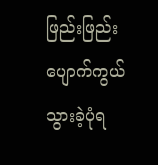ဖြည်းဖြည်း ပျောက်ကွယ်သွားခဲ့ပုံရ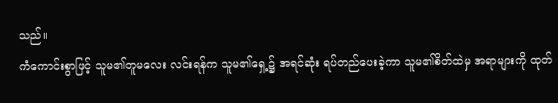သည်။
ကံကောင်းစွာဖြင့် သူမ၏တူမလေး လင်းရန်က သူမ၏ရှေ့၌ အရင်ဆုံး ရပ်တည်ပေးခဲ့ကာ သူမ၏စိတ်ထဲမှ အရာများကို ထုတ်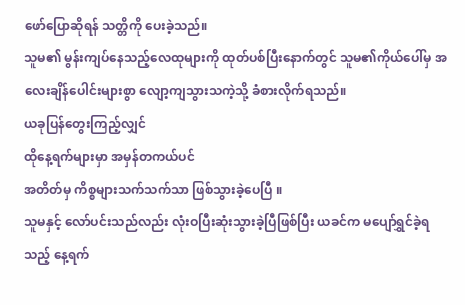ဖော်ပြောဆိုရန် သတ္တိကို ပေးခဲ့သည်။
သူမ၏ မွန်းကျပ်နေသည့်လေထုများကို ထုတ်ပစ်ပြီးနောက်တွင် သူမ၏ကိုယ်ပေါ်မှ အလေးချိန်ပေါင်းများစွာ လျော့ကျသွားသကဲ့သို့ ခံစားလိုက်ရသည်။
ယခုပြန်တွေးကြည့်လျှင်
ထိုနေ့ရက်များမှာ အမှန်တကယ်ပင်
အတိတ်မှ ကိစ္စများသက်သက်သာ ဖြစ်သွားခဲ့ပေပြီ ။
သူမနှင့် လော်ပင်းသည်လည်း လုံးဝပြီးဆုံးသွားခဲ့ပြီဖြစ်ပြီး ယခင်က မပျော်ရွှင်ခဲ့ရသည့် နေ့ရက်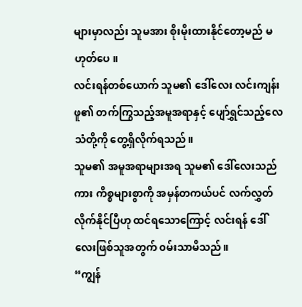များမှာလည်း သူမအား စိုးမိုးထားနိုင်တော့မည် မဟုတ်ပေ။
လင်းရန်တစ်ယောက် သူမ၏ ဒေါ်လေး လင်းကျန်းဖူ၏ တက်ကြွသည့်အမူအရာနှင့် ပျော်ရွှင်သည့်လေသံတို့ကို တွေ့ရှိလိုက်ရသည်။
သူမ၏ အမူအရာများအရ သူမ၏ ဒေါ်လေးသည်ကား ကိစ္စများစွာကို အမှန်တကယ်ပင် လက်လွှတ်လိုက်နိုင်ပြီဟု ထင်ရသောကြောင့် လင်းရန် ဒေါ်လေးဖြစ်သူအတွက် ၀မ်းသာမိသည်။
“ကျွန်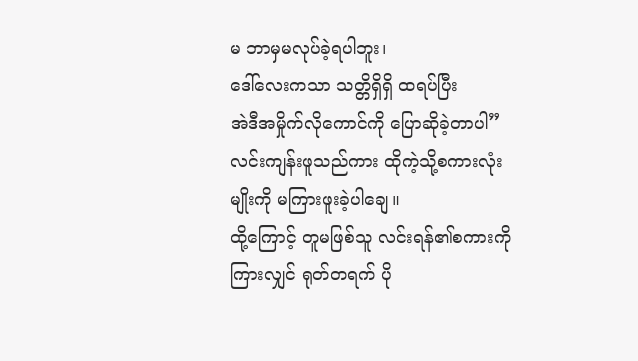မ ဘာမှမလုပ်ခဲ့ရပါဘူး၊
ဒေါ်လေးကသာ သတ္တိရှိရှိ ထရပ်ပြီး
အဲဒီအမှိုက်လိုကောင်ကို ပြောဆိုခဲ့တာပါ”
လင်းကျန်းဖူသည်ကား ထိုကဲ့သို့စကားလုံးမျိုးကို မကြားဖူးခဲ့ပါချေ။
ထို့ကြောင့် တူမဖြစ်သူ လင်းရန်၏စကားကိုကြားလျှင် ရုတ်တရက် ပို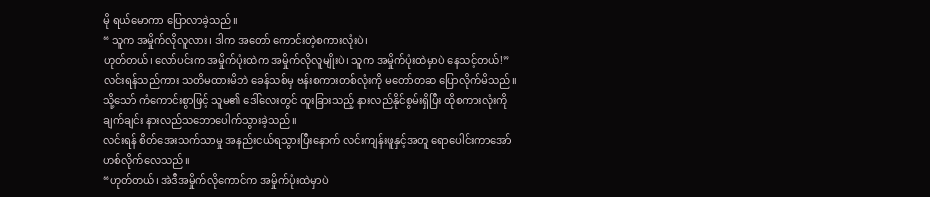မို ရယ်မောကာ ပြောလာခဲ့သည်။
“ သူက အမှိုက်လိုလူလား၊ ဒါက အတော် ကောင်းတဲ့စကားလုံးပဲ၊
ဟုတ်တယ်၊ လော်ပင်းက အမှိုက်ပုံးထဲက အမှိုက်လိုလူမျိုးပဲ၊ သူက အမှိုက်ပုံးထဲမှာပဲ နေသင့်တယ်!”
လင်းရန်သည်ကား သတိမထားမိဘဲ ခေန်သစ်မှ ဗန်းစကားတစ်လုံးကို မတော်တဆ ပြောလိုက်မိသည်။
သို့သော် ကံကောင်းစွာဖြင့် သူမ၏ ဒေါ်လေးတွင် ထူးခြားသည့် နားလည်နိုင်စွမ်းရှိပြီး ထိုစကားလုံးကို ချက်ချင်း နားလည်သဘောပေါက်သွားခဲ့သည်။
လင်းရန် စိတ်အေးသက်သာမှု အနည်းငယ်ရသွားပြီးနောက် လင်းကျန်းဖူနှင့်အတူ ရောပေါင်းကာအော်ဟစ်လိုက်လေသည်။
“ဟုတ်တယ်၊ အဲဒီအမှိုက်လိုကောင်က အမှိုက်ပုံးထဲမှာပဲ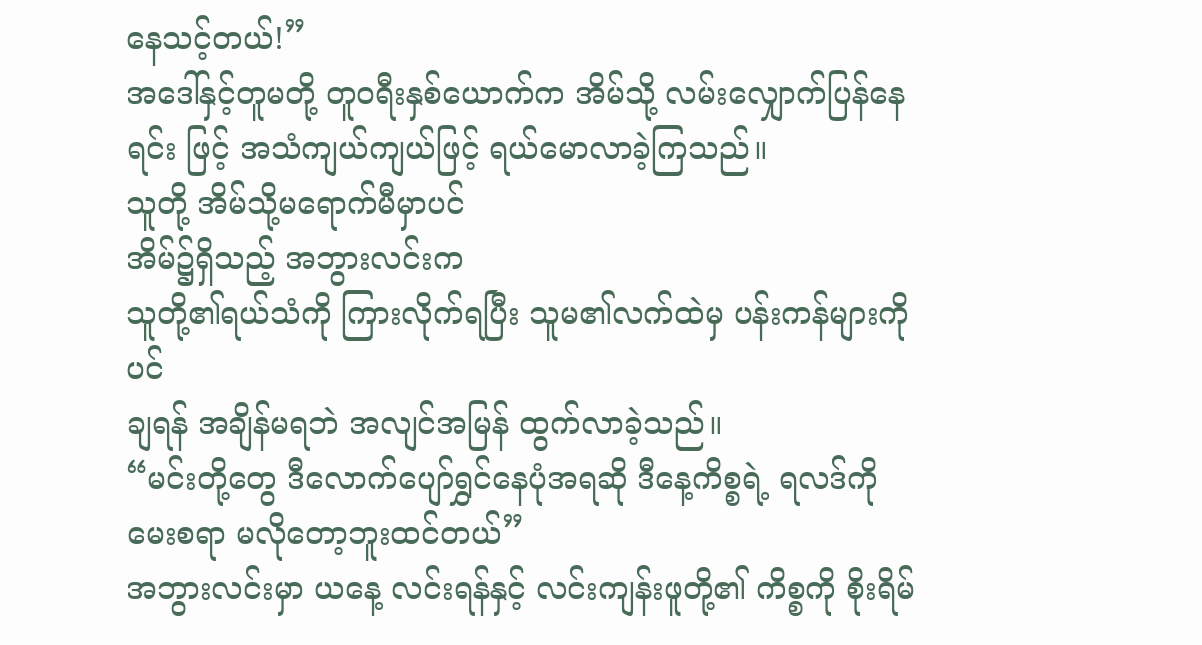နေသင့်တယ်!”
အဒေါ်နှင့်တူမတို့ တူဝရီးနှစ်ယောက်က အိမ်သို့ လမ်းလျှောက်ပြန်နေရင်း ဖြင့် အသံကျယ်ကျယ်ဖြင့် ရယ်မောလာခဲ့ကြသည်။
သူတို့ အိမ်သို့မရောက်မီမှာပင်
အိမ်၌ရှိသည့် အဘွားလင်းက
သူတို့၏ရယ်သံကို ကြားလိုက်ရပြီး သူမ၏လက်ထဲမှ ပန်းကန်များကိုပင်
ချရန် အချိန်မရဘဲ အလျင်အမြန် ထွက်လာခဲ့သည်။
“မင်းတို့တွေ ဒီလောက်ပျော်ရွှင်နေပုံအရဆို ဒီနေ့ကိစ္စရဲ့ ရလဒ်ကို မေးစရာ မလိုတော့ဘူးထင်တယ်”
အဘွားလင်းမှာ ယနေ့ လင်းရန်နှင့် လင်းကျန်းဖူတို့၏ ကိစ္စကို စိုးရိမ်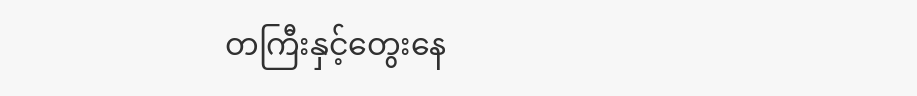တကြီးနှင့်တွေးနေ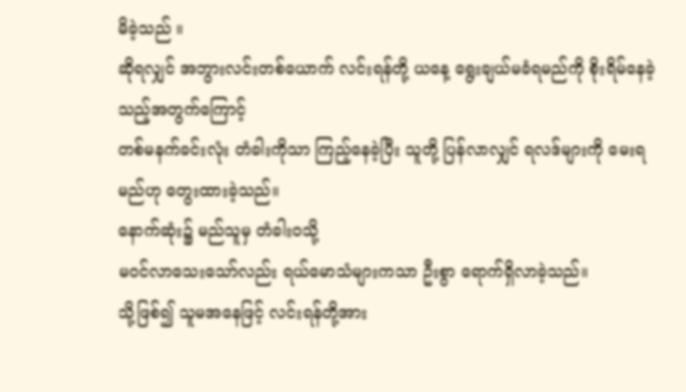မိခဲ့သည် ။
ဆိုရလျှင် အဘွားလင်းတစ်ယောက် လင်းရန်တို့ ယနေ့ ရွေးချယ်မခံရမည်ကို စိုးရိမ်နေခဲ့သည့်အတွက်ကြောင့်
တစ်မနက်ခင်းလုံး တံခါးကိုသာ ကြည့်နေခဲ့ပြီး သူတို့ ပြန်လာလျှင် ရလဒ်များကို မေးရမည်ဟု တွေးထားခဲ့သည်။
နောက်ဆုံး၌ မည်သူမှ တံခါးဝသို့
မဝင်လာသေးသော်လည်း ရယ်မောသံများကသာ ဦးစွာ ရောက်ရှိလာခဲ့သည်။
သို့ဖြစ်၍ သူမအနေဖြင့် လင်းရန်တို့အား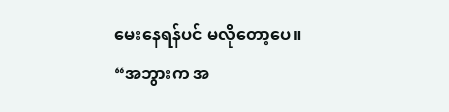မေးနေရန်ပင် မလိုတော့ပေ။
“အဘွားက အ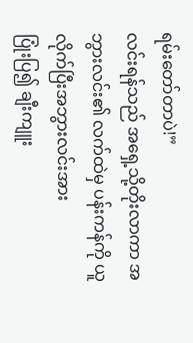ရမ်းတော်တာပဲ!”
လင်းရန်သည် အရှေ့သို့တိုးလာကာ အဘွားလင်း၏ လက်ထဲမှ ပန်းကန်ကို ယူလိုက်ပြီးအဘွားလင်းအား
ပြုံးပြ၍ ချီးကျူး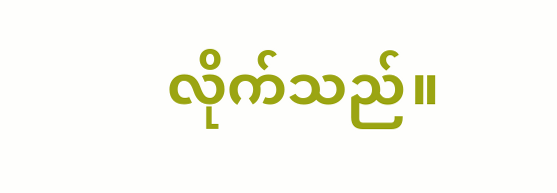လိုက်သည်။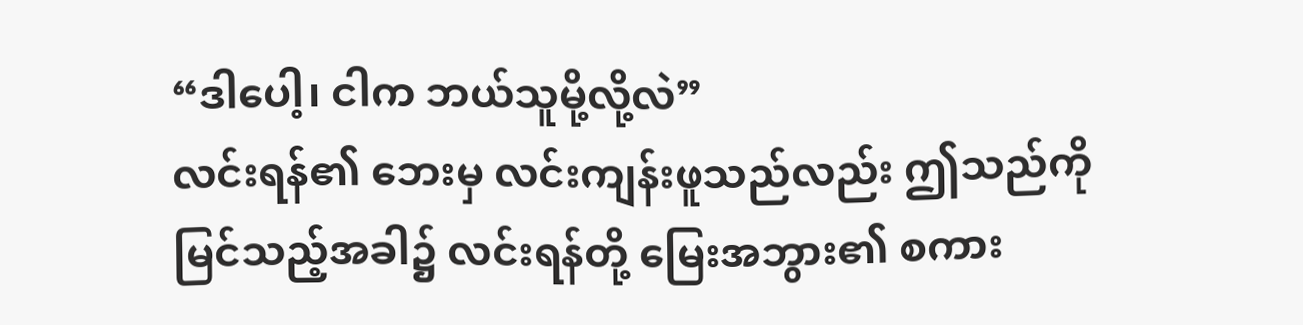“ဒါပေါ့၊ ငါက ဘယ်သူမို့လို့လဲ”
လင်းရန်၏ ဘေးမှ လင်းကျန်းဖူသည်လည်း ဤသည်ကို မြင်သည့်အခါ၌ လင်းရန်တို့ မြေးအဘွား၏ စကား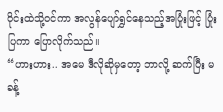ဝိုင်းထဲသို့၀င်ကာ အလွန်ပျော်ရွှင်နေသည့်အပြုံးဖြင့် ပြုံးပြကာ ပြောလိုက်သည်။
“ဟားဟား.. အမေ ဒီလိုဆိုမှတော့ ဘာလို့ ဆက်ပြီး မခန့်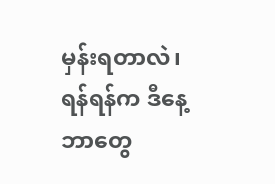မှန်းရတာလဲ၊ ရန်ရန်က ဒီနေ့ ဘာတွေ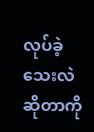လုပ်ခဲ့သေးလဲဆိုတာကို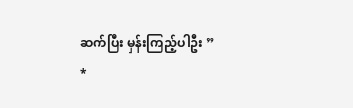ဆက်ပြီး မှန်းကြည့်ပါဦး ”
*